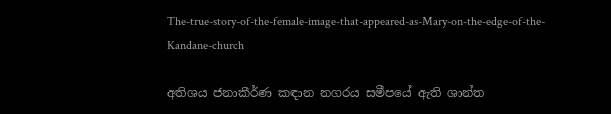The-true-story-of-the-female-image-that-appeared-as-Mary-on-the-edge-of-the-Kandane-church

අතිශය ජනාකීර්ණ කඳාන නගරය සමීපයේ ඇති ශාන්ත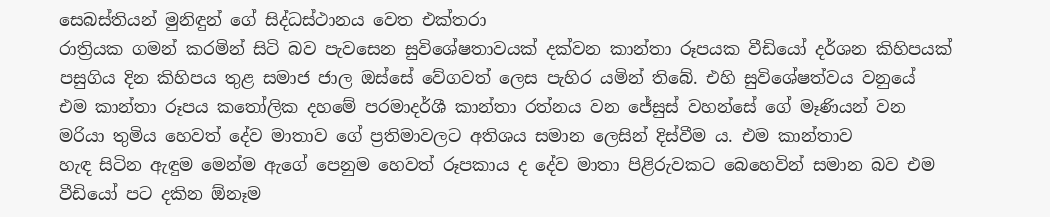සෙබස්තියන් මුනිඳුන් ගේ සිද්ධස්ථානය වෙත එක්තරා
රාත්‍රියක ගමන් කරමින් සිටි බව පැවසෙන සුවිශේෂතාවයක් දක්වන කාන්තා රූපයක වීඩියෝ දර්ශන කිහිපයක්
පසුගිය දින කිහිපය තුළ සමාජ ජාල ඔස්සේ වේගවත් ලෙස පැහිර යමින් තිබේ. එහි සුවිශේෂත්වය වනුයේ
එම කාන්තා රූපය කතෝලික දහමේ පරමාදර්ශී කාන්තා රත්නය වන ජේසුස් වහන්සේ ගේ මෑණියන් වන
මරියා තුමිය හෙවත් දේව මාතාව ගේ ප්‍රතිමාවලට අතිශය සමාන ලෙසින් දිස්වීම ය. එම කාන්තාව
හැඳ සිටින ඇඳුම මෙන්ම ඇගේ පෙනුම හෙවත් රූපකාය ද දේව මාතා පිළිරුවකට බෙහෙවින් සමාන බව එම
වීඩියෝ පට දකින ඕනෑම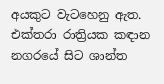අයකුට වැටහෙනු ඇත. එක්තරා රාත්‍රියක කඳාන නගරයේ සිට ශාන්ත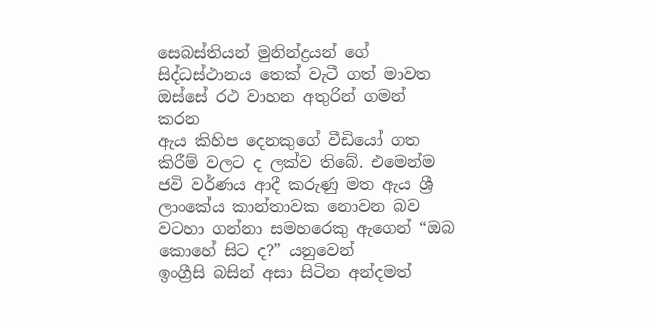සෙබස්තියන් මුනින්ද්‍රයන් ගේ සිද්ධස්ථානය තෙක් වැටී ගත් මාවත ඔස්සේ රථ වාහන අතුරින් ගමන් කරන
ඇය කිහිප දෙනකුගේ වීඩියෝ ගත කිරීම් වලට ද ලක්ව තිබේ. එමෙන්ම ජවි වර්ණය ආදී කරුණු මත ඇය ශ්‍රී
ලාංකේය කාන්තාවක නොවන බව වටහා ගන්නා සමහරෙකු ඇගෙන් “ඔබ කොහේ සිට ද?” යනුවෙන්
ඉංග්‍රීසි බසින් අසා සිටින අන්දමත්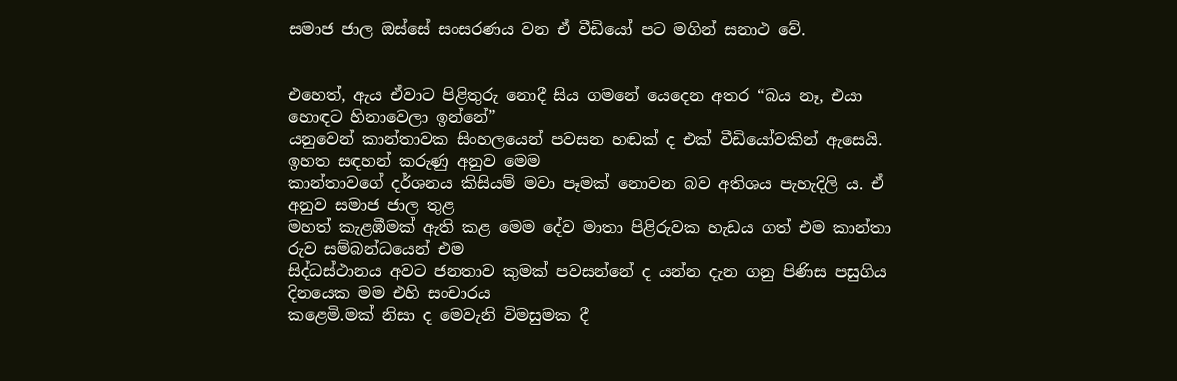සමාජ ජාල ඔස්සේ සංසරණය වන ඒ වීඩියෝ පට මගින් සනාථ වේ.


එහෙත්, ඇය ඒවාට පිළිතුරු නොදී සිය ගමනේ යෙදෙන අතර “බය නෑ, එයා හොඳට හිනාවෙලා ඉන්නේ”
යනුවෙන් කාන්තාවක සිංහලයෙන් පවසන හඬක් ද එක් වීඩියෝවකින් ඇසෙයි. ඉහත සඳහන් කරුණු අනුව මෙම
කාන්තාවගේ දර්ශනය කිසියම් මවා පෑමක් නොවන බව අතිශය පැහැදිලි ය. ඒ අනුව සමාජ ජාල තුළ
මහත් කැළඹීමක් ඇති කළ මෙම දේව මාතා පිළිරුවක හැඩය ගත් එම කාන්තා රුව සම්බන්ධයෙන් එම
සිද්ධස්ථානය අවට ජනතාව කුමක් පවසන්නේ ද යන්න දැන ගනු පිණිස පසුගිය දිනයෙක මම එහි සංචාරය
කළෙමි.මක් නිසා ද මෙවැනි විමසුමක දී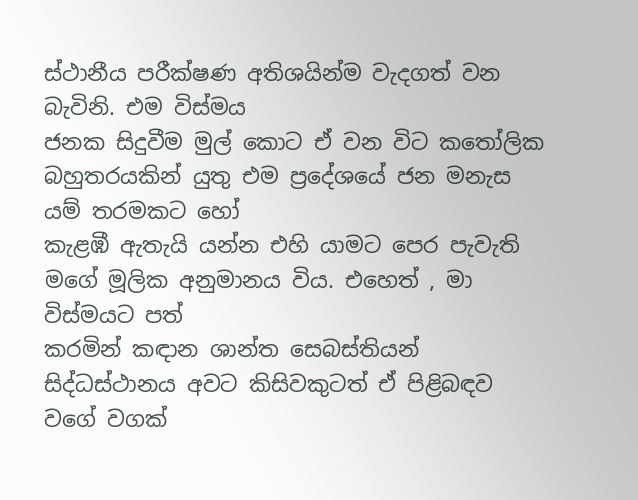ස්ථානීය පරීක්ෂණ අතිශයින්ම වැදගත් වන බැවිනි. එම විස්මය
ජනක සිදුවීම මුල් කොට ඒ වන විට කතෝලික බහුතරයකින් යුතු එම ප්‍රදේශයේ ජන මනැස යම් තරමකට හෝ
කැළඹී ඇතැයි යන්න එහි යාමට පෙර පැවැති මගේ මූලික අනුමානය විය. එහෙත් , මා විස්මයට පත්
කරමින් කඳාන ශාන්ත සෙබස්තියන් සිද්ධස්ථානය අවට කිසිවකුටත් ඒ පිළිබඳව වගේ වගක්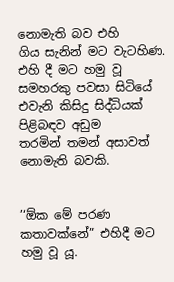නොමැති බව එහි
ගිය සැනින් මට වැටහිණ. එහි දී මට හමු වූ සමහරකු පවසා සිටියේ එවැනි කිසිදු සිද්ධියක් පිළිබඳව අඩුම
තරමින් තමන් අසාවත් නොමැති බවකි.


’‘ඕක මේ පරණ කතාවක්නේ” එහිදී මට හමු වූ යූ.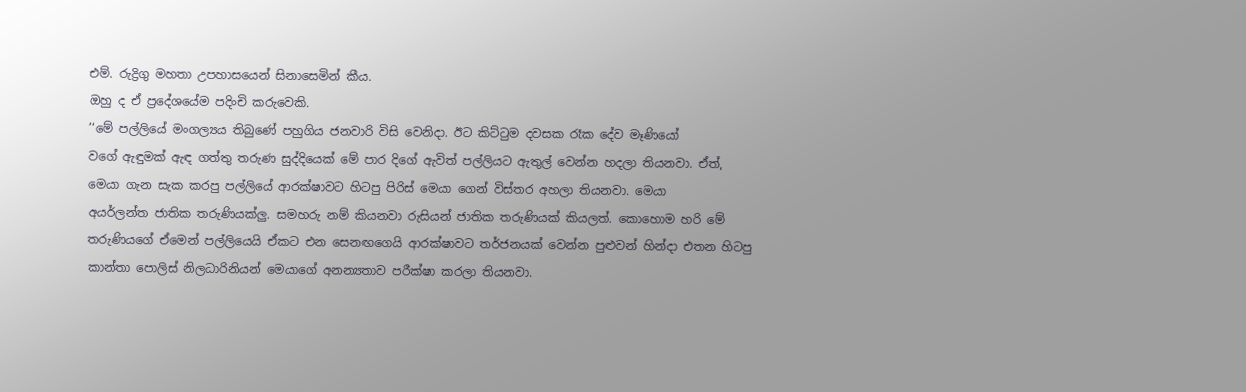එම්. රුද්‍රිගු මහතා උපහාසයෙන් සිනාසෙමින් කීය.
ඔහු ද ඒ ප්‍රදේශයේම පදිංචි කරුවෙකි.
’‘මේ පල්ලියේ මංගල්‍යය තිබුණේ පහුගිය ජනවාරි විසි වෙනිදා. ඊට කිට්ටුම දවසක රෑක දේව මෑණියෝ
වගේ ඇඳුමක් ඇඳ ගත්තු තරුණ සුද්දියෙක් මේ පාර දිගේ ඇවිත් පල්ලියට ඇතුල් වෙන්න හදලා තියනවා. ඒත්,
මෙයා ගැන සැක කරපු පල්ලියේ ආරක්ෂාවට හිටපු පිරිස් මෙයා ගෙන් විස්තර අහලා තියනවා. මෙයා
අයර්ලන්ත ජාතික තරුණියක්ලු. සමහරු නම් කියනවා රුසියන් ජාතික තරුණියක් කියලත්. කොහොම හරි මේ
තරුණියගේ ඒමෙන් පල්ලියෙයි ඒකට එන සෙනඟගෙයි ආරක්ෂාවට තර්ජනයක් වෙන්න පුළුවන් හින්දා එතන හිටපු
කාන්තා පොලිස් නිලධාරිනියන් මෙයාගේ අනන්‍යතාව පරීක්ෂා කරලා තියනවා.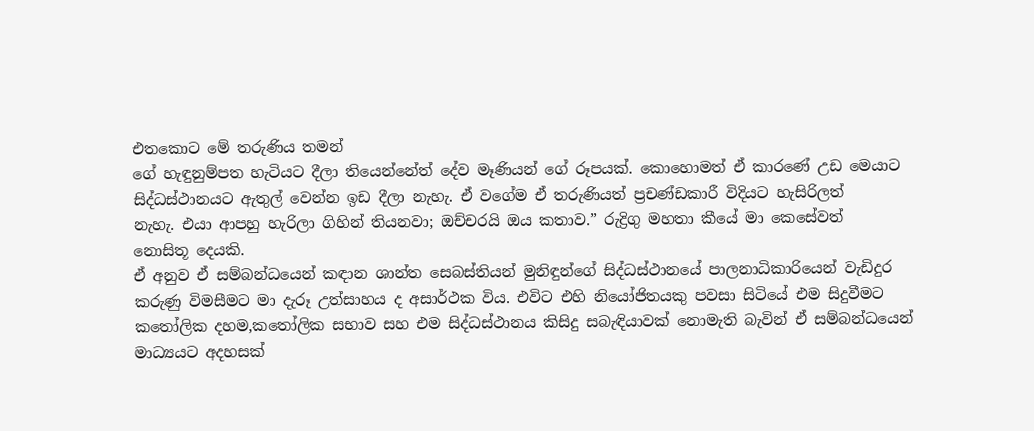එතකොට මේ තරුණිය තමන්
ගේ හැඳුනුම්පත හැටියට දීලා තියෙන්නේත් දේව මෑණියන් ගේ රූපයක්. කොහොමත් ඒ කාරණේ උඩ මෙයාට
සිද්ධස්ථානයට ඇතුල් වෙන්න ඉඩ දීලා නැහැ. ඒ වගේම ඒ තරුණියත් ප්‍රචණ්ඩකාරී විදියට හැසිරිලත්
නැහැ. එයා ආපහු හැරිලා ගිහින් තියනවා; ඔච්චරයි ඔය කතාව.” රුද්‍රිගු මහතා කීයේ මා කෙසේවත්
නොසිතූ දෙයකි.
ඒ අනුව ඒ සම්බන්ධයෙන් කඳාන ශාන්ත සෙබස්තියන් මුනිඳුන්ගේ සිද්ධස්ථානයේ පාලනාධිකාරියෙන් වැඩිදුර
කරුණු විමසීමට මා දැරූ උත්සාහය ද අසාර්ථක විය. එවිට එහි නියෝජිතයකු පවසා සිටියේ එම සිදුවීමට
කතෝලික දහම,කතෝලික සභාව සහ එම සිද්ධස්ථානය කිසිදු සබැඳියාවක් නොමැති බැවින් ඒ සම්බන්ධයෙන්
මාධ්‍යයට අදහසක්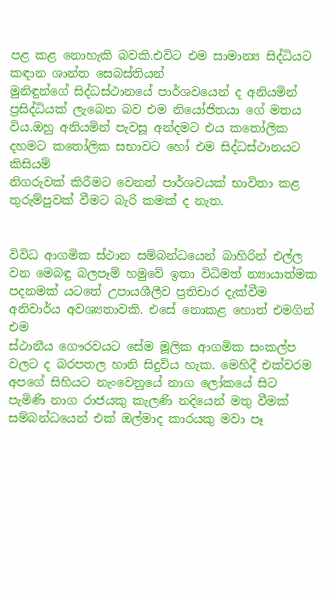පළ කළ නොහැකි බවකි.එවිට එම සාමාන්‍ය සිද්ධියට කඳාන ශාන්ත සෙබස්තියන්
මුනිඳුන්ගේ සිද්ධස්ථානයේ පාර්ශවයෙන් ද අනියමින් ප්‍රසිද්ධියක් ලැබෙන බව එම නියෝජිතයා ගේ මතය
විය.ඔහු අනියමින් පැවසූ අන්දමට එය කතෝලික දහමට කතෝලික සභාවට හෝ එම සිද්ධස්ථානයට කිසියම්
නිගරුවක් කිරීමට වෙනත් පාර්ශවයක් භාවිතා කළ තුරුම්පුවක් වීමට බැරි කමක් ද නැත.


විවිධ ආගමික ස්ථාන සම්බන්ධයෙන් බාහිරින් එල්ල වන මෙබඳු බලපෑම් හමුවේ ඉතා විධිමත් න්‍යායාත්මක
පදනමක් යටතේ උපායශීලීව ප්‍රතිචාර දැක්වීම අනිවාර්ය අවශ්‍යතාවකි. එසේ නොකළ හොත් එමගින් එම
ස්ථානීය ගෞරවයට සේම මූලික ආගමික සංකල්ප වලට ද බරපතල හානි සිදුවිය හැක. මෙහිදී එක්වරම
අපගේ සිහියට නැංවෙනුයේ නාග ලෝකයේ සිට පැමිණි නාග රාජයකු කැලණි නදියෙන් මතු වීමක්
සම්බන්ධයෙන් එක් ඔල්මාද කාරයකු මවා පෑ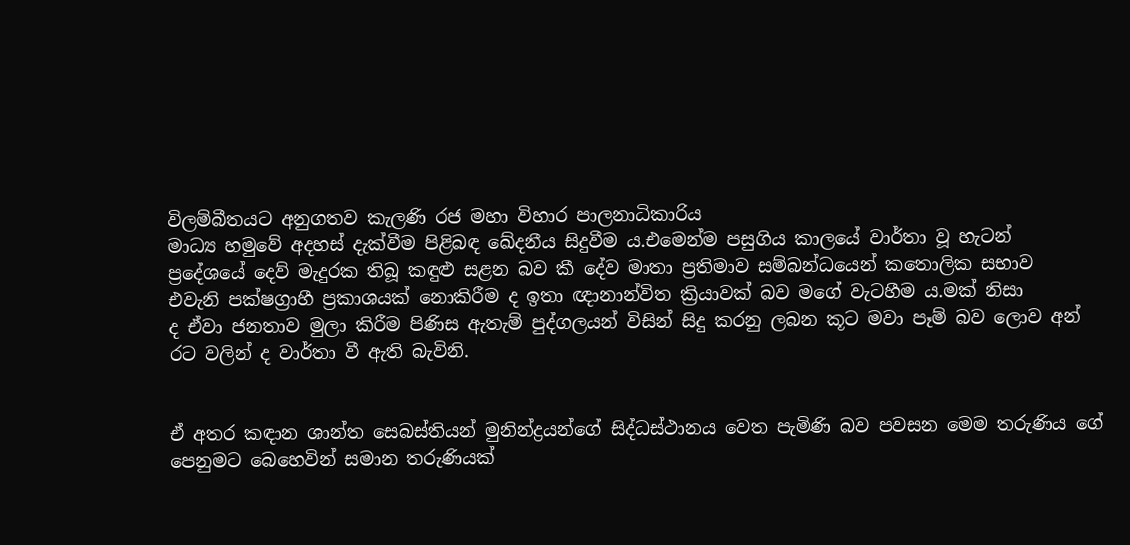විලම්බීතයට අනුගතව කැලණි රජ මහා විහාර පාලනාධිකාරිය
මාධ්‍ය හමුවේ අදහස් දැක්වීම පිළිබඳ ඛේදනීය සිදුවීම ය.එමෙන්ම පසුගිය කාලයේ වාර්තා වූ හැටන්
ප්‍රදේශයේ දෙව් මැදුරක තිබූ කඳුළු සළන බව කී දේව මාතා ප්‍රතිමාව සම්බන්ධයෙන් කතොලික සභාව
එවැනි පක්ෂග්‍රාහී ප්‍රකාශයක් නොකිරීම ද ඉතා ඥානාන්විත ක්‍රියාවක් බව මගේ වැටහීම ය.මක් නිසා
ද ඒවා ජනතාව මුලා කිරීම පිණිස ඇතැම් පුද්ගලයන් විසින් සිදු කරනු ලබන කූට මවා පෑම් බව ලොව අන්
රට වලින් ද වාර්තා වී ඇති බැවිනි.


ඒ අතර කඳාන ශාන්ත සෙබස්තියන් මුනින්ද්‍රයන්ගේ සිද්ධස්ථානය වෙත පැමිණි බව පවසන මෙම තරුණිය ගේ
පෙනුමට බෙහෙවින් සමාන තරුණියක්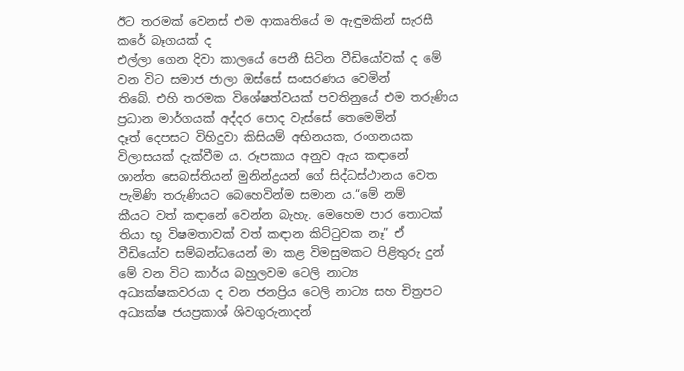ඊට තරමක් වෙනස් එම ආකෘතියේ ම ඇඳුමකින් සැරසී කරේ බෑගයක් ද
එල්ලා ගෙන දිවා කාලයේ පෙනී සිටින වීඩියෝවක් ද මේ වන විට සමාජ ජාලා ඔස්සේ සංසරණය වෙමින්
තිබේ. එහි තරමක විශේෂත්වයක් පවතිනුයේ එම තරුණිය ප්‍රධාන මාර්ගයක් අද්දර පොද වැස්සේ තෙමෙමින්
දෑත් දෙපසට විහිදුවා කිසියම් අභිනයක, රංගනයක විලාසයක් දැක්වීම ය. රූපකාය අනුව ඇය කඳානේ
ශාන්ත සෙබස්තියන් මුනින්ද්‍රයන් ගේ සිද්ධස්ථානය වෙත පැමිණි තරුණියට බෙහෙවින්ම සමාන ය.“මේ නම්
කීයට වත් කඳානේ වෙන්න බැහැ. මෙහෙම පාර තොටක් තියා භූ විෂමතාවක් වත් කඳාන කිට්ටුවක නෑ” ඒ
වීඩියෝව සම්බන්ධයෙන් මා කළ විමසුමකට පිළිතුරු දුන් මේ වන විට කාර්ය බහුලවම ටෙලි නාට්‍ය
අධ්‍යක්ෂකවරයා ද වන ජනප්‍රිය ටෙලි නාට්‍ය සහ චිත්‍රපට අධ්‍යක්ෂ ජයප්‍රකාශ් ශිවගුරුනාදන්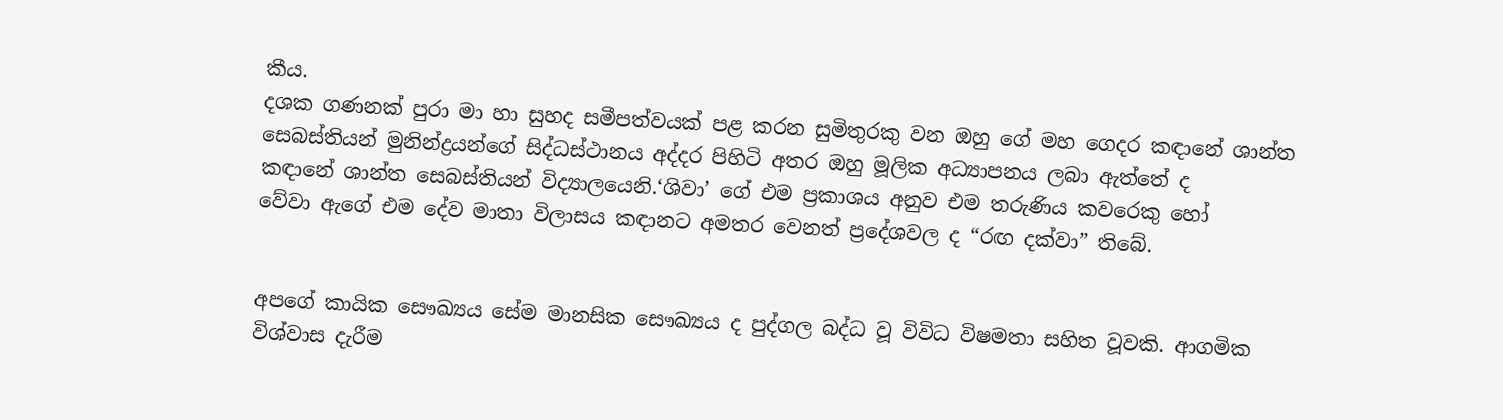කීය.
දශක ගණනක් පුරා මා හා සුහද සමීපත්වයක් පළ කරන සුමිතුරකු වන ඔහු ගේ මහ ගෙදර කඳානේ ශාන්ත
සෙබස්තියන් මුනින්ද්‍රයන්ගේ සිද්ධස්ථානය අද්දර පිහිටි අතර ඔහු මූලික අධ්‍යාපනය ලබා ඇත්තේ ද
කඳානේ ශාන්ත සෙබස්තියන් විද්‍යාලයෙනි.‘ශිවා’ ගේ එම ප්‍රකාශය අනුව එම තරුණිය කවරෙකු හෝ
වේවා ඇගේ එම දේව මාතා විලාසය කඳානට අමතර වෙනත් ප්‍රදේශවල ද “රඟ දක්වා” තිබේ.


අපගේ කායික සෞඛ්‍යය සේම මානසික සෞඛ්‍යය ද පුද්ගල බද්ධ වූ විවිධ විෂමතා සහිත වූවකි. ආගමික
විශ්වාස දැරීම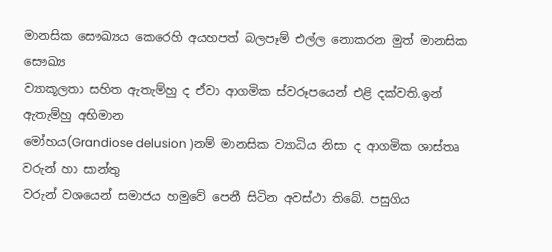මානසික සෞඛ්‍යය කෙරෙහි අයහපත් බලපෑම් එල්ල නොකරන මුත් මානසික සෞඛ්‍ය
ව්‍යාකූලතා සහිත ඇතැම්හු ද ඒවා ආගමික ස්වරූපයෙන් එළි දක්වති.ඉන් ඇතැම්හු අභිමාන
මෝහය(Grandiose delusion )නම් මානසික ව්‍යාධිය නිසා ද ආගමික ශාස්තෘ වරුන් හා සාන්තු
වරුන් වශයෙන් සමාජය හමුවේ පෙනී සිටින අවස්ථා තිබේ. පසුගිය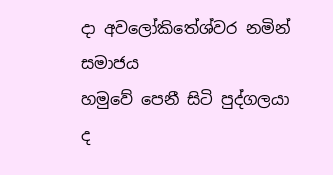දා අවලෝකිතේශ්වර නමින් සමාජය
හමුවේ පෙනී සිටි පුද්ගලයා ද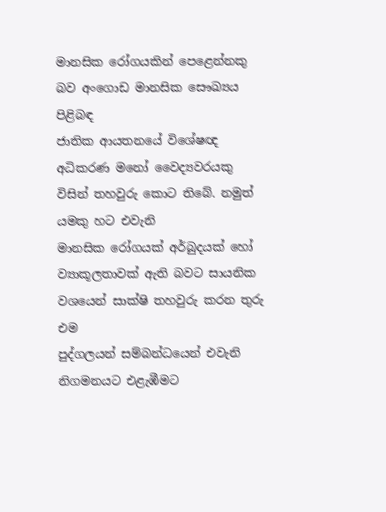මානසික රෝගයකින් පෙළෙන්නකු බව අංගොඩ මානසික සෞඛ්‍යය පිළිබඳ
ජාතික ආයතනයේ විශේෂඥ අධිකරණ මනෝ වෛද්‍යවරයකු විසින් තහවුරු කොට තිබේ. නමුත් යමකු හට එවැනි
මානසික රෝගයක් අර්බුදයක් හෝ ව්‍යාකූලතාවක් ඇති බවට සායනික වශයෙන් සාක්ෂි තහවුරු කරන තුරු එම
පුද්ගලයන් සම්බන්ධයෙන් එවැනි නිගමනයට එළැඹීමට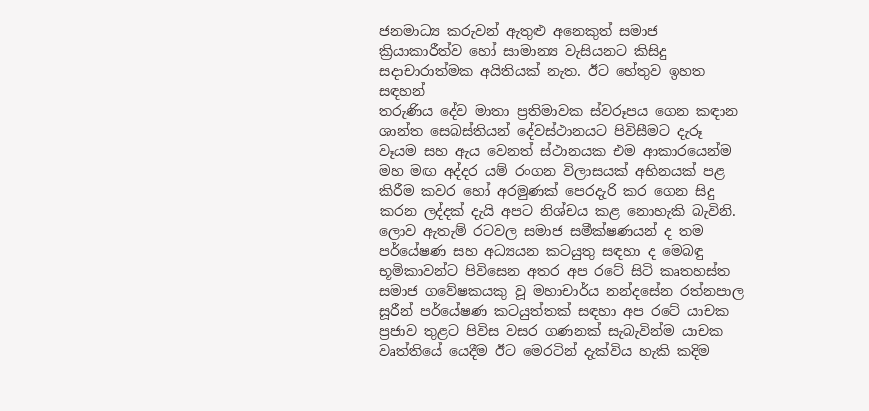ජනමාධ්‍ය කරුවන් ඇතුළු අනෙකුත් සමාජ
ක්‍රියාකාරීත්ව හෝ සාමාන්‍ය වැසියනට කිසිදු සදාචාරාත්මක අයිතියක් නැත. ඊට හේතුව ඉහත සඳහන්
තරුණිය දේව මාතා ප්‍රතිමාවක ස්වරූපය ගෙන කඳාන ශාන්ත සෙබස්තියන් දේවස්ථානයට පිවිසීමට දැරූ
වෑයම සහ ඇය වෙනත් ස්ථානයක එම ආකාරයෙන්ම මහ මඟ අද්දර යම් රංගන විලාසයක් අභිනයක් පළ
කිරීම කවර හෝ අරමුණක් පෙරදැරි කර ගෙන සිදු කරන ලද්දක් දැයි අපට නිශ්චය කළ නොහැකි බැවිනි.
ලොව ඇතැම් රටවල සමාජ සමීක්ෂණයන් ද තම පර්යේෂණ සහ අධ්‍යයන කටයුතු සඳහා ද මෙබඳු
භූමිකාවන්ට පිවිසෙන අතර අප රටේ සිටි කෘතහස්ත සමාජ ගවේෂකයකු වූ මහාචාර්ය නන්දසේන රත්නපාල
සූරීන් පර්යේෂණ කටයුත්තක් සඳහා අප රටේ යාචක ප්‍රජාව තුළට පිවිස වසර ගණනක් සැබැවින්ම යාචක
වෘත්තියේ යෙදීම ඊට මෙරටින් දැක්විය හැකි කදිම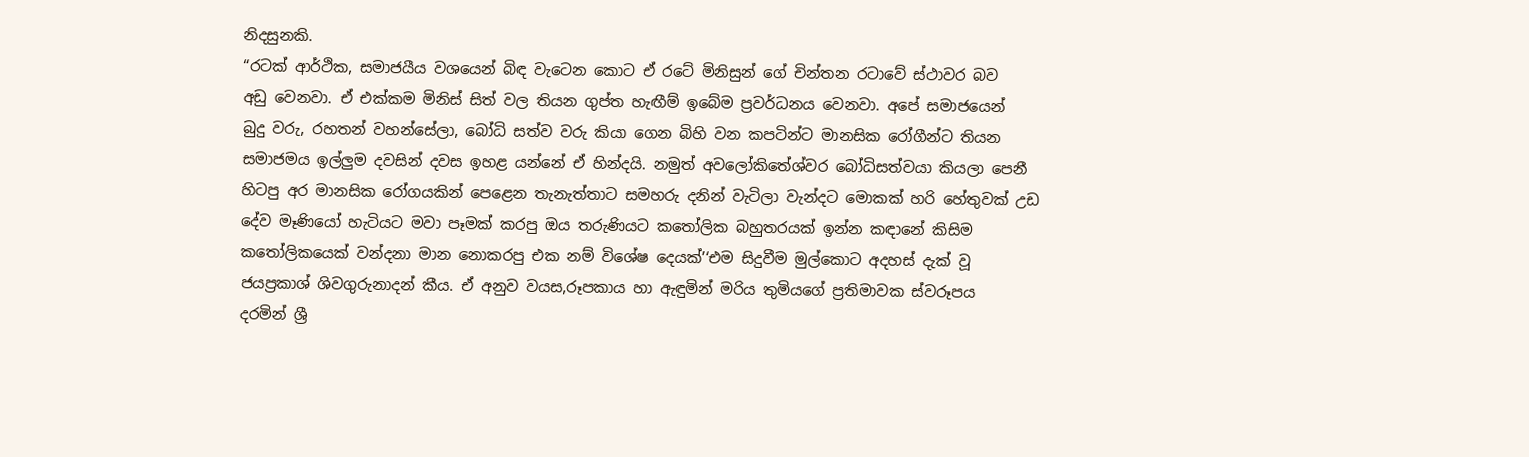නිදසුනකි.
“රටක් ආර්ථික, සමාජයීය වශයෙන් බිඳ වැටෙන කොට ඒ රටේ මිනිසුන් ගේ චින්තන රටාවේ ස්ථාවර බව
අඩු වෙනවා. ඒ එක්කම මිනිස් සිත් වල තියන ගුප්ත හැඟීම් ඉබේම ප්‍රවර්ධනය වෙනවා. අපේ සමාජයෙන්
බුදු වරු, රහතන් වහන්සේලා, බෝධි සත්ව වරු කියා ගෙන බිහි වන කපටින්ට මානසික රෝගීන්ට තියන
සමාජමය ඉල්ලුම දවසින් දවස ඉහළ යන්නේ ඒ හින්දයි. නමුත් අවලෝකිතේශ්වර බෝධිසත්වයා කියලා පෙනී
හිටපු අර මානසික රෝගයකින් පෙළෙන තැනැත්තාට සමහරු දනින් වැටිලා වැන්දට මොකක් හරි හේතුවක් උඩ
දේව මෑණියෝ හැටියට මවා පෑමක් කරපු ඔය තරුණියට කතෝලික බහුතරයක් ඉන්න කඳානේ කිසිම
කතෝලිකයෙක් වන්දනා මාන නොකරපු එක නම් විශේෂ දෙයක්’‘එම සිදුවීම මුල්කොට අදහස් දැක් වූ
ජයප්‍රකාශ් ශිවගුරුනාදන් කීය. ඒ අනුව වයස,රූපකාය හා ඇඳුමින් මරිය තුමියගේ ප්‍රතිමාවක ස්වරූපය
දරමින් ශ්‍රී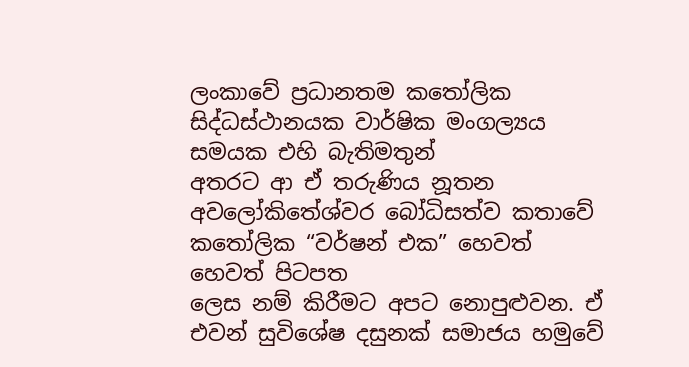ලංකාවේ ප්‍රධානතම කතෝලික සිද්ධස්ථානයක වාර්ෂික මංගල්‍යය සමයක එහි බැතිමතුන්
අතරට ආ ඒ තරුණිය නූතන අවලෝකිතේශ්වර බෝධිසත්ව කතාවේ කතෝලික “වර්ෂන් එක” හෙවත් හෙවත් පිටපත
ලෙස නම් කිරීමට අපට නොපුළුවන. ඒ එවන් සුවිශේෂ දසුනක් සමාජය හමුවේ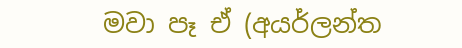මවා පෑ ඒ (අයර්ලන්ත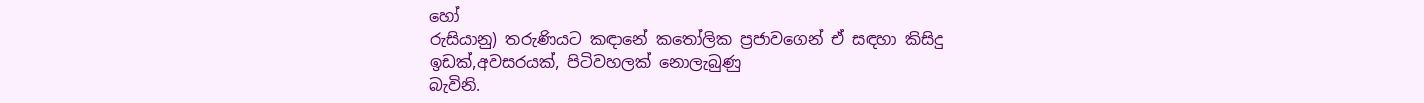හෝ
රුසියානු) තරුණියට කඳානේ කතෝලික ප්‍රජාවගෙන් ඒ සඳහා කිසිදු ඉඩක්,අවසරයක්, පිටිවහලක් නොලැබුණු
බැවිනි.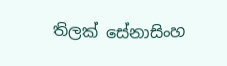තිලක් සේනාසිංහ